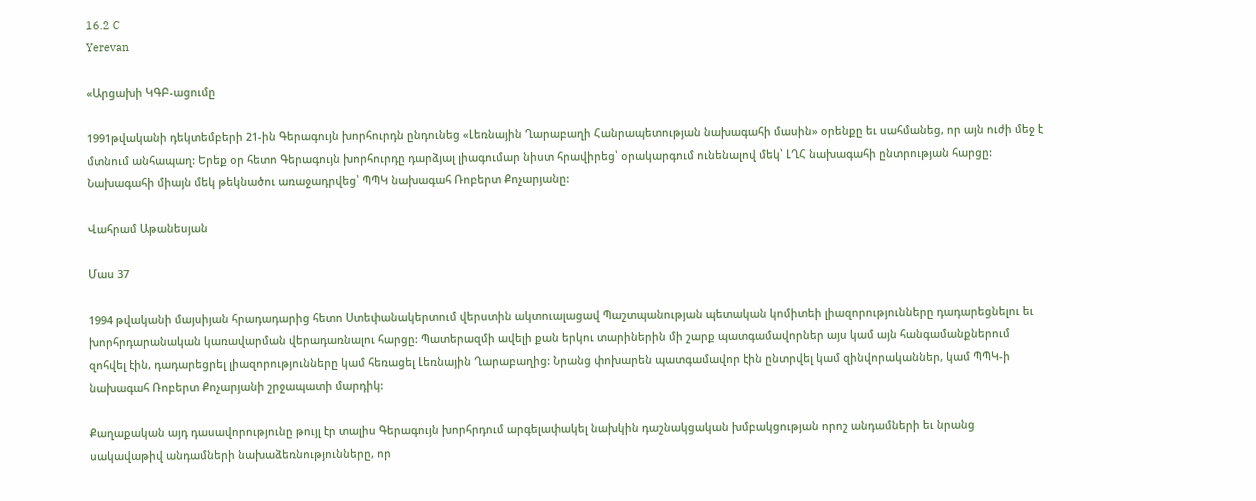16.2 C
Yerevan

«Արցախի ԿԳԲ-ացումը

1991թվականի դեկտեմբերի 21-ին Գերագույն խորհուրդն ընդունեց «Լեռնային Ղարաբաղի Հանրապետության նախագահի մասին» օրենքը եւ սահմանեց, որ այն ուժի մեջ է մտնում անհապաղ: Երեք օր հետո Գերագույն խորհուրդը դարձյալ լիագումար նիստ հրավիրեց՝ օրակարգում ունենալով մեկ՝ ԼՂՀ նախագահի ընտրության հարցը: Նախագահի միայն մեկ թեկնածու առաջադրվեց՝ ՊՊԿ նախագահ Ռոբերտ Քոչարյանը:

Վահրամ Աթանեսյան

Մաս 37

1994 թվականի մայսիյան հրադադարից հետո Ստեփանակերտում վերստին ակտուալացավ Պաշտպանության պետական կոմիտեի լիազորությունները դադարեցնելու եւ խորհրդարանական կառավարման վերադառնալու հարցը: Պատերազմի ավելի քան երկու տարիներին մի շարք պատգամավորներ այս կամ այն հանգամանքներում զոհվել էին, դադարեցրել լիազորությունները կամ հեռացել Լեռնային Ղարաբաղից: Նրանց փոխարեն պատգամավոր էին ընտրվել կամ զինվորականներ, կամ ՊՊԿ‑ի նախագահ Ռոբերտ Քոչարյանի շրջապատի մարդիկ:

Քաղաքական այդ դասավորությունը թույլ էր տալիս Գերագույն խորհրդում արգելափակել նախկին դաշնակցական խմբակցության որոշ անդամների եւ նրանց սակավաթիվ անդամների նախաձեռնությունները, որ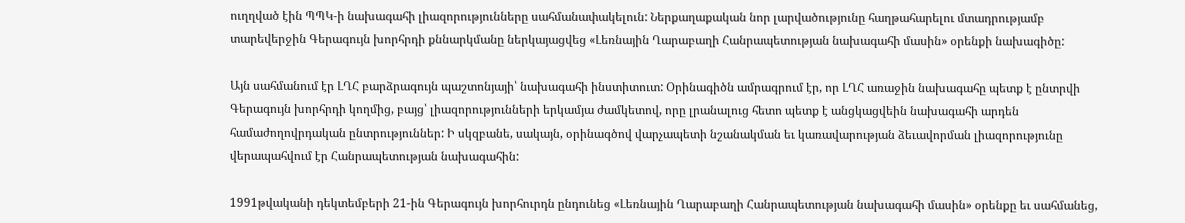ուղղված էին ՊՊԿ‑ի նախագահի լիազորությունները սահմանափակելուն: Ներքաղաքական նոր լարվածությունը հաղթահարելու մտադրությամբ տարեվերջին Գերագույն խորհրդի քննարկմանը ներկայացվեց «Լեռնային Ղարաբաղի Հանրապետության նախագահի մասին» օրենքի նախագիծը:

Այն սահմանում էր ԼՂՀ բարձրագույն պաշտոնյայի՝ նախագահի ինստիտուտ: Օրինագիծն ամրագրում էր, որ ԼՂՀ առաջին նախագահը պետք է ընտրվի Գերագույն խորհրդի կողմից, բայց՝ լիազորությունների երկամյա ժամկետով, որը լրանալուց հետո պետք է անցկացվեին նախագահի արդեն համաժողովրդական ընտրություններ: Ի սկզբանե, սակայն, օրինագծով վարչապետի նշանակման եւ կառավարության ձեւավորման լիազորությունը վերապահվում էր Հանրապետության նախագահին:

1991թվականի դեկտեմբերի 21-ին Գերագույն խորհուրդն ընդունեց «Լեռնային Ղարաբաղի Հանրապետության նախագահի մասին» օրենքը եւ սահմանեց,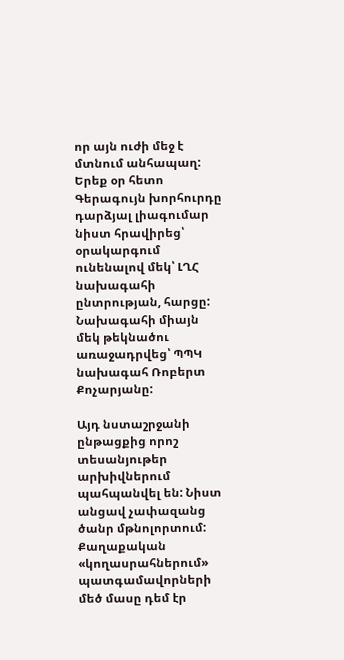որ այն ուժի մեջ է մտնում անհապաղ: Երեք օր հետո Գերագույն խորհուրդը դարձյալ լիագումար նիստ հրավիրեց՝ օրակարգում ունենալով մեկ՝ ԼՂՀ նախագահի ընտրության, հարցը: Նախագահի միայն մեկ թեկնածու առաջադրվեց՝ ՊՊԿ նախագահ Ռոբերտ Քոչարյանը:

Այդ նստաշրջանի ընթացքից որոշ տեսանյութեր արխիվներում պահպանվել են: Նիստ անցավ չափազանց ծանր մթնոլորտում: Քաղաքական «կողասրահներում» պատգամավորների մեծ մասը դեմ էր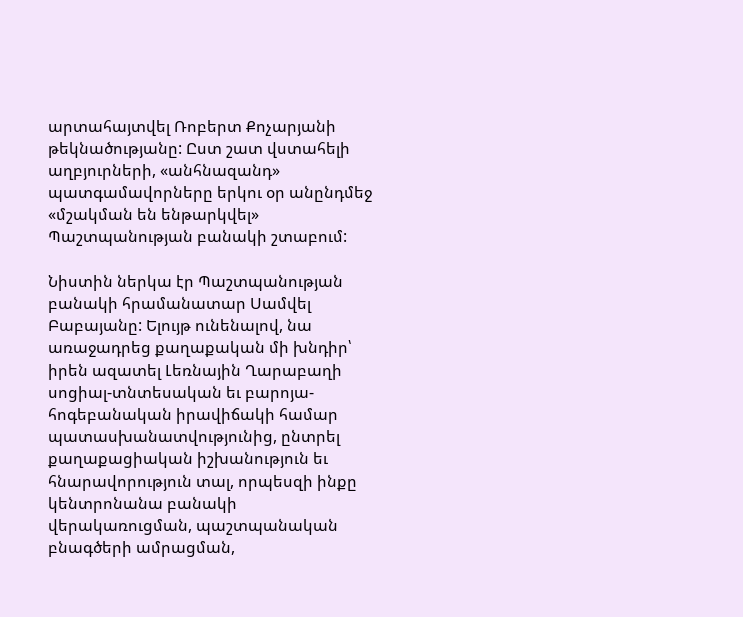արտահայտվել Ռոբերտ Քոչարյանի թեկնածությանը: Ըստ շատ վստահելի աղբյուրների, «անհնազանդ» պատգամավորները երկու օր անընդմեջ «մշակման են ենթարկվել» Պաշտպանության բանակի շտաբում:

Նիստին ներկա էր Պաշտպանության բանակի հրամանատար Սամվել Բաբայանը: Ելույթ ունենալով, նա առաջադրեց քաղաքական մի խնդիր՝ իրեն ազատել Լեռնային Ղարաբաղի սոցիալ-տնտեսական եւ բարոյա-հոգեբանական իրավիճակի համար պատասխանատվությունից, ընտրել քաղաքացիական իշխանություն եւ հնարավորություն տալ, որպեսզի ինքը կենտրոնանա բանակի վերակառուցման, պաշտպանական բնագծերի ամրացման,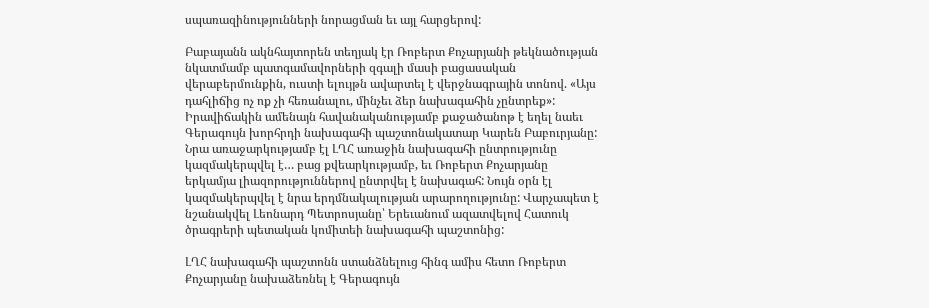սպառազինությունների նորացման եւ այլ հարցերով:

Բաբայանն ակնհայտորեն տեղյակ էր Ռոբերտ Քոչարյանի թեկնածության նկատմամբ պատգամավորների զգալի մասի բացասական վերաբերմունքին, ուստի ելույթն ավարտել է վերջնագրային տոնով. «Այս դահլիճից ոչ ոք չի հեռանալու, մինչեւ ձեր նախագահին չընտրեք»: Իրավիճակին ամենայն հավանականությամբ քաջածանոթ է եղել նաեւ Գերագույն խորհրդի նախագահի պաշտոնակատար Կարեն Բաբուրյանը: Նրա առաջարկությամբ էլ ԼՂՀ առաջին նախագահի ընտրությունը կազմակերպվել է… բաց քվեարկությամբ, եւ Ռոբերտ Քոչարյանը երկամյա լիազորություններով ընտրվել է նախագահ: Նույն օրն էլ կազմակերպվել է նրա երդմնակալության արարողությունը: Վարչապետ է նշանակվել Լեոնարդ Պետրոսյանը՝ Երեւանում ազատվելով Հատուկ ծրագրերի պետական կոմիտեի նախագահի պաշտոնից:

ԼՂՀ նախագահի պաշտոնն ստանձնելուց հինգ ամիս հետո Ռոբերտ Քոչարյանը նախաձեռնել է Գերագույն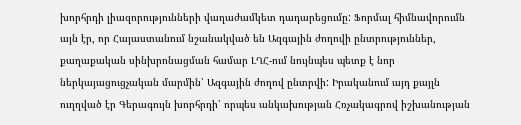խորհրդի լիազորությունների վաղաժամկետ դադարեցումը: Ֆորմալ հիմնավորումն այն էր, որ Հայաստանում նշանակված են Ազգային ժողովի ընտրություններ, քաղաքական սինխրոնացման համար ԼՂՀ-ում նույնպես պետք է նոր ներկայացուցչական մարմին՝ Ազգային ժողով ընտրվի: Իրականում այդ քայլն ուղղված էր Գերագույն խորհրդի՝ որպես անկախության Հռչակագրով իշխանության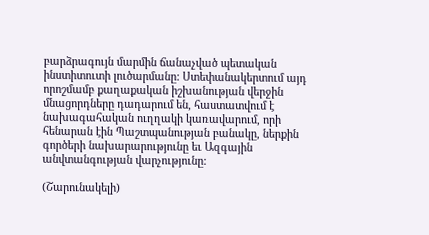բարձրագույն մարմին ճանաչված պետական ինստիտուտի լուծարմանը: Ստեփանակերտում այդ որոշմամբ քաղաքական իշխանության վերջին մնացորդները դադարում են, հաստատվում է նախագահական ուղղակի կառավարում, որի հենարան էին Պաշտպանության բանակը, ներքին գործերի նախարարությունը եւ Ազգային անվտանգության վարչությունը:

(Շարունակելի)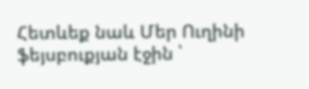Հետևեք նաև Մեր Ուղինի ֆեյսբուքյան էջին ՝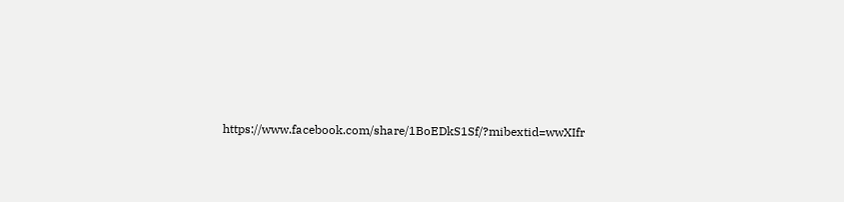https://www.facebook.com/share/1BoEDkS1Sf/?mibextid=wwXIfr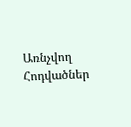Առնչվող Հոդվածներ